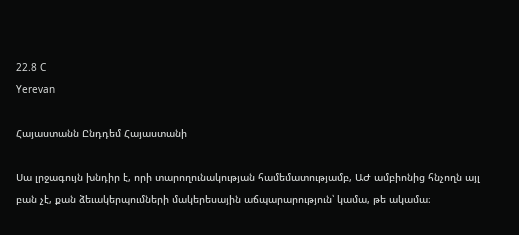22.8 C
Yerevan

Հայաստանն Ընդդեմ Հայաստանի

Սա լրջագույն խնդիր է, որի տարողունակության համեմատությամբ, ԱԺ ամբիոնից հնչողն այլ բան չէ, քան ձեւակերպումների մակերեսային աճպարարություն՝ կամա, թե ակամա։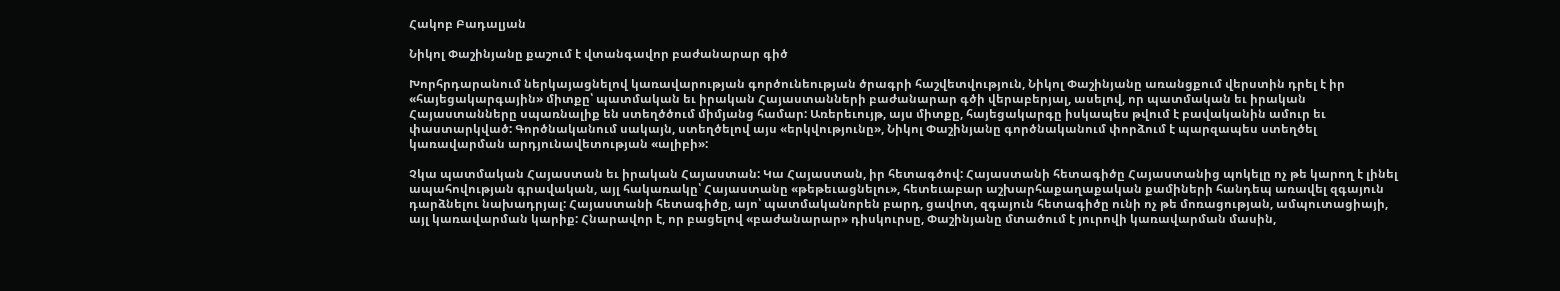Հակոբ Բադալյան

Նիկոլ Փաշինյանը քաշում է վտանգավոր բաժանարար գիծ

Խորհրդարանում ներկայացնելով կառավարության գործունեության ծրագրի հաշվետվություն, Նիկոլ Փաշինյանը առանցքում վերստին դրել է իր «հայեցակարգային» միտքը՝ պատմական եւ իրական Հայաստանների բաժանարար գծի վերաբերյալ, ասելով, որ պատմական եւ իրական Հայաստանները սպառնալիք են ստեղծծում միմյանց համար: Առերեւույթ, այս միտքը, հայեցակարգը իսկապես թվում է բավականին ամուր եւ փաստարկված: Գործնականում սակայն, ստեղծելով այս «երկվությունը», Նիկոլ Փաշինյանը գործնականում փորձում է պարզապես ստեղծել կառավարման արդյունավետության «ալիբի»:

Չկա պատմական Հայաստան եւ իրական Հայաստան: Կա Հայաստան, իր հետագծով: Հայաստանի հետագիծը Հայաստանից պոկելը ոչ թե կարող է լինել ապահովության գրավական, այլ հակառակը՝ Հայաստանը «թեթեւացնելու», հետեւաբար աշխարհաքաղաքական քամիների հանդեպ առավել զգայուն դարձնելու նախադրյալ: Հայաստանի հետագիծը, այո՝ պատմականորեն բարդ, ցավոտ, զգայուն հետագիծը ունի ոչ թե մոռացության, ամպուտացիայի, այլ կառավարման կարիք: Հնարավոր է, որ բացելով «բաժանարար» դիսկուրսը, Փաշինյանը մտածում է յուրովի կառավարման մասին,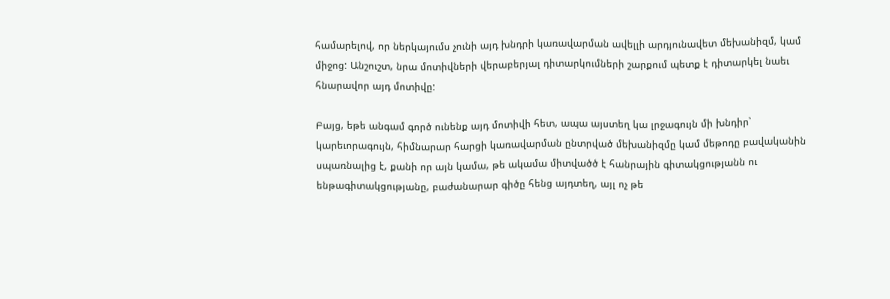համարելով, որ ներկայումս չունի այդ խնդրի կառավարման ավելլի արդյունավետ մեխանիզմ, կամ միջոց: Անշուշտ, նրա մոտիվների վերաբերյալ դիտարկումների շարքում պետք է դիտարկել նաեւ հնարավոր այդ մոտիվը:

Բայց, եթե անգամ գործ ունենք այդ մոտիվի հետ, ապա այստեղ կա լրջագույն մի խնդիր՝ կարեւորագույն, հիմնարար հարցի կառավարման ընտրված մեխանիզմը կամ մեթոդը բավականին սպառնալից է, քանի որ այն կամա, թե ակամա միտվածծ է հանրային գիտակցությանն ու ենթագիտակցությանը, բաժանարար գիծը հենց այդտեղ, այլ ոչ թե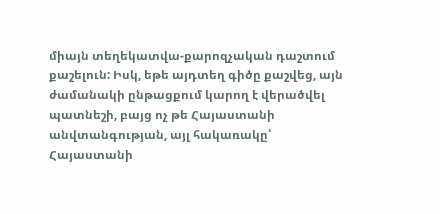միայն տեղեկատվա-քարոզչական դաշտում քաշելուն: Իսկ, եթե այդտեղ գիծը քաշվեց, այն ժամանակի ընթացքում կարող է վերածվել պատնեշի, բայց ոչ թե Հայաստանի անվտանգության, այլ հակառակը՝ Հայաստանի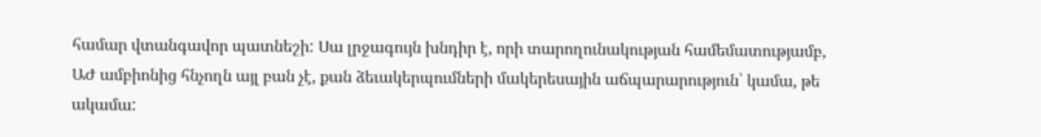համար վտանգավոր պատնեշի: Սա լրջագույն խնդիր է, որի տարողունակության համեմատությամբ, ԱԺ ամբիոնից հնչողն այլ բան չէ, քան ձեւակերպումների մակերեսային աճպարարություն՝ կամա, թե ակամա: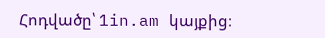Հոդվածը՝ 1in.am կայքից։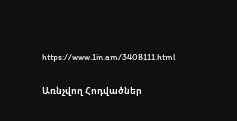https://www.1in.am/3408111.html

Առնչվող Հոդվածներ